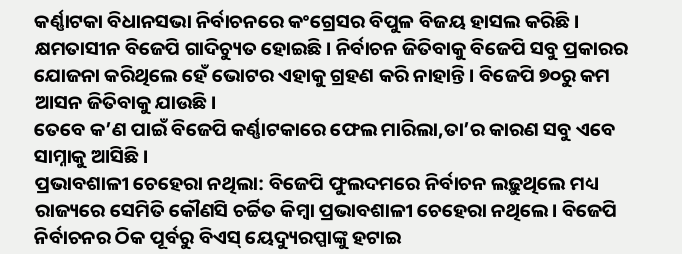କର୍ଣ୍ଣାଟକା ବିଧାନସଭା ନିର୍ବାଚନରେ କଂଗ୍ରେସର ବିପୁଳ ବିଜୟ ହାସଲ କରିଛି। କ୍ଷମତାସୀନ ବିଜେପି ଗାଦିଚ୍ୟୁତ ହୋଇଛି। ନିର୍ବାଚନ ଜିତିବାକୁ ବିଜେପି ସବୁ ପ୍ରକାରର ଯୋଜନା କରିଥିଲେ ହେଁ ଭୋଟର ଏହାକୁ ଗ୍ରହଣ କରି ନାହାନ୍ତି। ବିଜେପି ୭୦ରୁ କମ ଆସନ ଜିତିବାକୁ ଯାଉଛି।
ତେବେ କ’ଣ ପାଇଁ ବିଜେପି କର୍ଣ୍ଣାଟକାରେ ଫେଲ ମାରିଲା,ତା’ର କାରଣ ସବୁ ଏବେ ସାମ୍ନାକୁ ଆସିଛି।
ପ୍ରଭାବଶାଳୀ ଚେହେରା ନଥିଲା: ବିଜେପି ଫୁଲଦମରେ ନିର୍ବାଚନ ଲଢ଼ୁଥିଲେ ମଧ୍ୟ ରାଜ୍ୟରେ ସେମିତି କୌଣସି ଚର୍ଚ୍ଚିତ କିମ୍ବା ପ୍ରଭାବଶାଳୀ ଚେହେରା ନଥିଲେ। ବିଜେପି ନିର୍ବାଚନର ଠିକ ପୂର୍ବରୁ ବିଏସ୍ ୟେଦ୍ୟୁରପ୍ପାଙ୍କୁ ହଟାଇ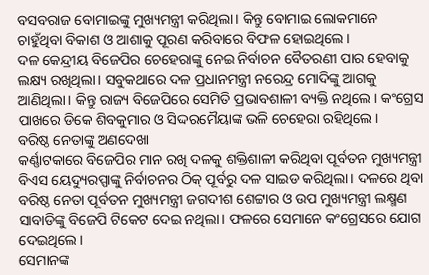ବସବରାଜ ବୋମାଇଙ୍କୁ ମୁଖ୍ୟମନ୍ତ୍ରୀ କରିଥିଲା। କିନ୍ତୁ ବୋମାଇ ଲୋକମାନେ ଚାହୁଁଥିବା ବିକାଶ ଓ ଆଶାକୁ ପୂରଣ କରିବାରେ ବିଫଳ ହୋଇଥିଲେ।
ଦଳ କେନ୍ଦ୍ରୀୟ ବିଜେପିର ଚେହେରାଙ୍କୁ ନେଇ ନିର୍ବାଚନ ବୈତରଣୀ ପାର ହେବାକୁ ଲକ୍ଷ୍ୟ ରଖିଥିଲା। ସବୁକଥାରେ ଦଳ ପ୍ରଧାନମନ୍ତ୍ରୀ ନରେନ୍ଦ୍ର ମୋଦିଙ୍କୁ ଆଗକୁ ଆଣିଥିଲା। କିନ୍ତୁ ରାଜ୍ୟ ବିଜେପିରେ ସେମିତି ପ୍ରଭାବଶାଳୀ ବ୍ୟକ୍ତି ନଥିଲେ। କଂଗ୍ରେସ ପାଖରେ ଡିକେ ଶିବକୁମାର ଓ ସିଦ୍ଦରମୈୟାଙ୍କ ଭଳି ଚେହେରା ରହିଥିଲେ।
ବରିଷ୍ଠ ନେତାଙ୍କୁ ଅଣଦେଖା
କର୍ଣ୍ଣାଟକାରେ ବିଜେପିର ମାନ ରଖି ଦଳକୁ ଶକ୍ତିଶାଳୀ କରିଥିବା ପୂର୍ବତନ ମୁଖ୍ୟମନ୍ତ୍ରୀ ବିଏସ ୟେଦ୍ୟୁରପ୍ପାଙ୍କୁ ନିର୍ବାଚନର ଠିକ୍ ପୂର୍ବରୁ ଦଳ ସାଇଡ କରିଥିଲା। ଦଳରେ ଥିବା ବରିଷ୍ଠ ନେତା ପୂର୍ବତନ ମୁଖ୍ୟମନ୍ତ୍ରୀ ଜଗଦୀଶ ଶେଟ୍ଟାର ଓ ଉପ ମୁଖ୍ୟମନ୍ତ୍ରୀ ଲକ୍ଷ୍ମଣ ସାବାଡିଙ୍କୁ ବିଜେପି ଟିକେଟ ଦେଇ ନଥିଲା। ଫଳରେ ସେମାନେ କଂଗ୍ରେସରେ ଯୋଗ ଦେଇଥିଲେ।
ସେମାନଙ୍କ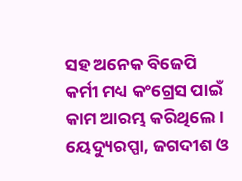ସହ ଅନେକ ବିଜେପି କର୍ମୀ ମଧ୍ୟ କଂଗ୍ରେସ ପାଇଁ କାମ ଆରମ୍ଭ କରିଥିଲେ। ୟେଦ୍ୟୁରପ୍ପା, ଜଗଦୀଶ ଓ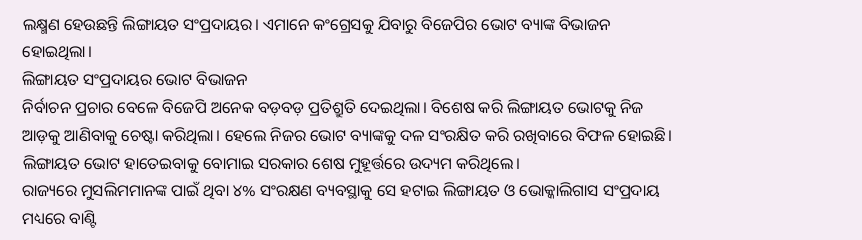ଲକ୍ଷ୍ମଣ ହେଉଛନ୍ତି ଲିଙ୍ଗାୟତ ସଂପ୍ରଦାୟର। ଏମାନେ କଂଗ୍ରେସକୁ ଯିବାରୁ ବିଜେପିର ଭୋଟ ବ୍ୟାଙ୍କ ବିଭାଜନ ହୋଇଥିଲା।
ଲିଙ୍ଗାୟତ ସଂପ୍ରଦାୟର ଭୋଟ ବିଭାଜନ
ନିର୍ବାଚନ ପ୍ରଚାର ବେଳେ ବିଜେପି ଅନେକ ବଡ଼ବଡ଼ ପ୍ରତିଶ୍ରୁତି ଦେଇଥିଲା। ବିଶେଷ କରି ଲିଙ୍ଗାୟତ ଭୋଟକୁ ନିଜ ଆଡ଼କୁ ଆଣିବାକୁ ଚେଷ୍ଟା କରିଥିଲା। ହେଲେ ନିଜର ଭୋଟ ବ୍ୟାଙ୍କକୁ ଦଳ ସଂରକ୍ଷିତ କରି ରଖିବାରେ ବିଫଳ ହୋଇଛି। ଲିଙ୍ଗାୟତ ଭୋଟ ହାତେଇବାକୁ ବୋମାଇ ସରକାର ଶେଷ ମୁହୂର୍ତ୍ତରେ ଉଦ୍ୟମ କରିଥିଲେ।
ରାଜ୍ୟରେ ମୁସଲିମମାନଙ୍କ ପାଇଁ ଥିବା ୪% ସଂରକ୍ଷଣ ବ୍ୟବସ୍ଥାକୁ ସେ ହଟାଇ ଲିଙ୍ଗାୟତ ଓ ଭୋକ୍କାଲିଗାସ ସଂପ୍ରଦାୟ ମଧ୍ୟରେ ବାଣ୍ଟି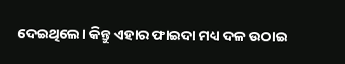ଦେଇଥିଲେ। କିନ୍ତୁ ଏହାର ଫାଇଦା ମଧ୍ୟ ଦଳ ଉଠାଇ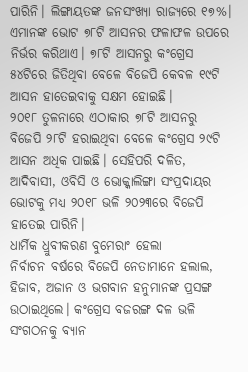ପାରିନି। ଲିଙ୍ଗାୟତଙ୍କ ଜନସଂଖ୍ୟା ରାଜ୍ୟରେ ୧୭%। ଏମାନଙ୍କ ଭୋଟ ୭୮ଟି ଆସନର ଫଳାଫଳ ଉପରେ ନିର୍ଭର କରିଥାଏ। ୭୮ଟି ଆସନରୁ କଂଗ୍ରେସ ୫୪ଟିରେ ଜିତିଥିବା ବେଳେ ବିଜେପି କେବଳ ୧୯ଟି ଆସନ ହାତେଇବାକୁ ସକ୍ଷମ ହୋଇଛି।
୨୦୧୮ ତୁଳନାରେ ଏଠାକାର ୭୮ଟି ଆସନରୁ ବିଜେପି ୨୮ଟି ହରାଇଥିବା ବେଳେ କଂଗ୍ରେସ ୨୯ଟି ଆସନ ଅଧିକ ପାଇଛି। ସେହିପରି ଦଳିତ, ଆଦିବାସୀ, ଓବିସି ଓ ଭୋକ୍କାଲିଙ୍ଗା ସଂପ୍ରଦାୟର ଭୋଟକୁ ମଧ୍ୟ ୨୦୧୮ ଭଳି ୨୦୨୩ରେ ବିଜେପି ହାତେଇ ପାରିନି।
ଧାର୍ମିକ ଧ୍ରୁବୀକରଣ ବୁମେରାଂ ହେଲା
ନିର୍ବାଚନ ବର୍ଷରେ ବିଜେପି ନେତାମାନେ ହଲାଲ, ହିଜାବ, ଅଜାନ ଓ ଭଗବାନ ହନୁମାନଙ୍କ ପ୍ରସଙ୍ଗ ଉଠାଇଥିଲେ। କଂଗ୍ରେସ ବଜରଙ୍ଗ ଦଳ ଭଳି ସଂଗଠନକୁ ବ୍ୟାନ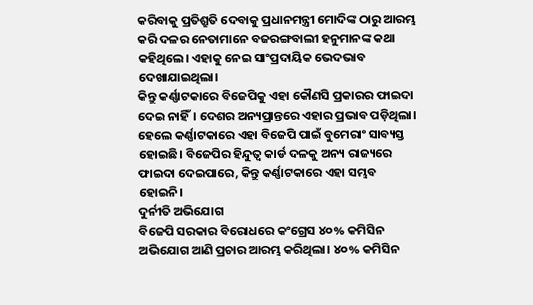କରିବାକୁ ପ୍ରତିଶ୍ରୁତି ଦେବାକୁ ପ୍ରଧାନମନ୍ତ୍ରୀ ମୋଦିଙ୍କ ଠାରୁ ଆରମ୍ଭ କରି ଦଳର ନେତାମାନେ ବଜରଙ୍ଗବାଲୀ ହନୁମାନଙ୍କ କଥା କହିଥିଲେ। ଏହାକୁ ନେଇ ସାଂପ୍ରଦାୟିକ ଭେଦଭାବ ଦେଖାଯାଇଥିଲା।
କିନ୍ତୁ କର୍ଣ୍ଣାଟକାରେ ବିଜେପିକୁ ଏହା କୌଣସି ପ୍ରକାରର ଫାଇଦା ଦେଇ ନାହିଁ। ଦେଶର ଅନ୍ୟପ୍ରାନ୍ତରେ ଏହାର ପ୍ରଭାବ ପଡ଼ିଥିଲା। ହେଲେ କର୍ଣ୍ଣାଟକାରେ ଏହା ବିଜେପି ପାଇଁ ବୁମେରାଂ ସାବ୍ୟସ୍ତ ହୋଇଛି। ବିଜେପିର ହିନ୍ଦୁତ୍ୱ କାର୍ଡ ଦଳକୁ ଅନ୍ୟ ରାଜ୍ୟରେ ଫାଇଦା ଦେଇପାରେ, କିନ୍ତୁ କର୍ଣ୍ଣାଟକାରେ ଏହା ସମ୍ଭବ ହୋଇନି।
ଦୁର୍ନୀତି ଅଭିଯୋଗ
ବିଜେପି ସରକାର ବିରୋଧରେ କଂଗ୍ରେସ ୪୦% କମିସିନ ଅଭିଯୋଗ ଆଣି ପ୍ରଚାର ଆରମ୍ଭ କରିଥିଲା। ୪୦% କମିସିନ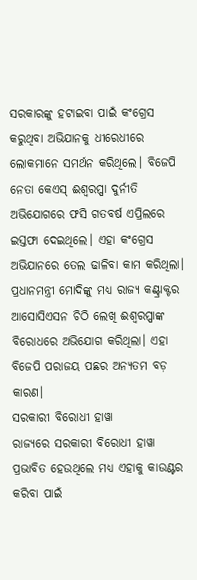ସରକାରଙ୍କୁ ହଟାଇବା ପାଇଁ କଂଗ୍ରେସ କରୁଥିବା ଅଭିଯାନକୁ ଧୀରେଧୀରେ ଲୋକମାନେ ସମର୍ଥନ କରିଥିଲେ। ବିଜେପି ନେତା କେଏସ୍ ଈଶ୍ୱରପ୍ପା ଦୁର୍ନୀତି ଅଭିଯୋଗରେ ଫସି ଗତବର୍ଷ ଏପ୍ରିଲରେ ଇସ୍ତଫା ଦେଇଥିଲେ। ଏହା କଂଗ୍ରେସ ଅଭିଯାନରେ ତେଲ ଢାଳିବା କାମ କରିଥିଲା। ପ୍ରଧାନମନ୍ତ୍ରୀ ମୋଦିଙ୍କୁ ମଧ୍ୟ ରାଜ୍ୟ କଣ୍ଟ୍ରାକ୍ଟର ଆସୋସିଏସନ ଚିଠି ଲେଖି ଈଶ୍ୱରପ୍ପାଙ୍କ ବିରୋଧରେ ଅଭିଯୋଗ କରିଥିଲା। ଏହା ବିଜେପି ପରାଜୟ ପଛର ଅନ୍ୟତମ ବଡ଼ କାରଣ।
ସରକାରୀ ବିରୋଧୀ ହାୱା
ରାଜ୍ୟରେ ସରକାରୀ ବିରୋଧୀ ହାୱା ପ୍ରଭାବିତ ହେଉଥିଲେ ମଧ୍ୟ ଏହାକୁ କାଉଣ୍ଟର କରିବା ପାଇଁ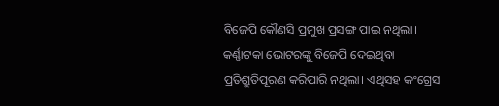ବିଜେପି କୌଣସି ପ୍ରମୁଖ ପ୍ରସଙ୍ଗ ପାଇ ନଥିଲା। କର୍ଣ୍ଣାଟକା ଭୋଟରଙ୍କୁ ବିଜେପି ଦେଇଥିବା ପ୍ରତିଶ୍ରୁତିପୂରଣ କରିପାରି ନଥିଲା। ଏଥିସହ କଂଗ୍ରେସ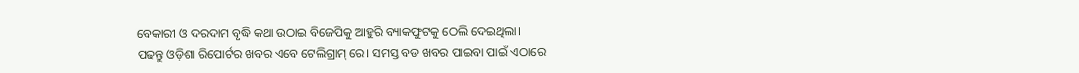ବେକାରୀ ଓ ଦରଦାମ ବୃଦ୍ଧି କଥା ଉଠାଇ ବିଜେପିକୁ ଆହୁରି ବ୍ୟାକଫୁଟକୁ ଠେଲି ଦେଇଥିଲା।
ପଢନ୍ତୁ ଓଡ଼ିଶା ରିପୋର୍ଟର ଖବର ଏବେ ଟେଲିଗ୍ରାମ୍ ରେ। ସମସ୍ତ ବଡ ଖବର ପାଇବା ପାଇଁ ଏଠାରେ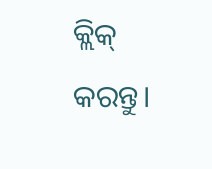କ୍ଲିକ୍ କରନ୍ତୁ।